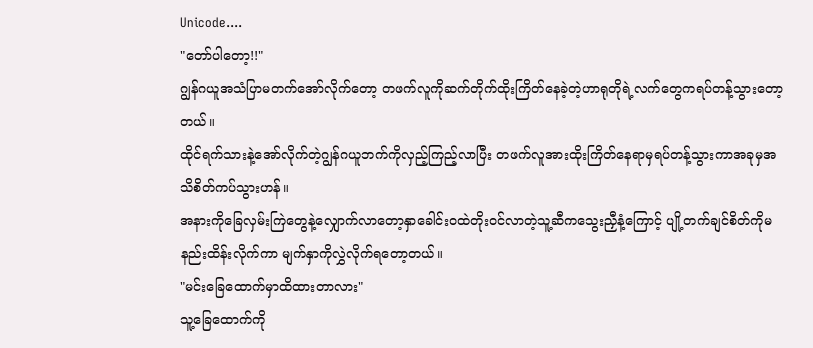Unicode....
"တော်ပါတော့!!"
ဂျွန်ဂယူအသံပြာမတက်အော်လိုက်တော့ တဖက်လူကိုဆက်တိုက်ထိုးကြိတ်နေခဲ့တဲ့ဟာရုတိုရဲ့လက်တွေကရပ်တန့်သွားတော့တယ်။
ထိုင်ရက်သားနဲ့အော်လိုက်တဲ့ဂျွန်ဂယူဘက်ကိုလှည့်ကြည့်လာပြီး တဖက်လူအားထိုးကြိတ်နေရာမှရပ်တန့်သွားကာအခုမှအသိစိတ်ကပ်သွားဟန်။
အနားကိုခြေလှမ်းကြဲတွေနဲ့လျှောက်လာတော့နှာခေါင်းဝထဲတိုးဝင်လာတဲ့သူ့ဆီကသွေးညှီနံ့ကြောင့် ပျို့တက်ချင်စိတ်ကိုမနည်းထိန်းလိုက်ကာ မျက်နှာကိုလွှဲလိုက်ရတော့တယ်။
"မင်းခြေထောက်မှာထိထားတာလား"
သူ့ခြေထောက်ကို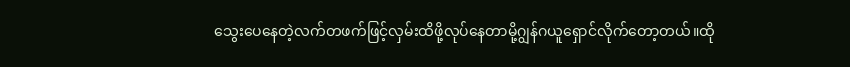သွေးပေနေတဲ့လက်တဖက်ဖြင့်လှမ်းထိဖို့လုပ်နေတာမို့ဂျွန်ဂယူရှောင်လိုက်တော့တယ်။ထို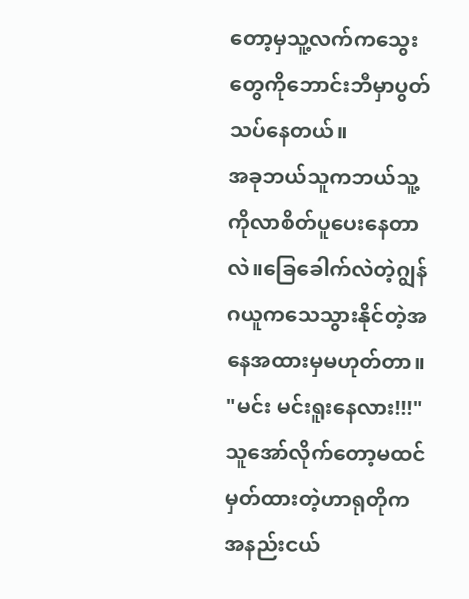တော့မှသူ့လက်ကသွေးတွေကိုဘောင်းဘီမှာပွတ်သပ်နေတယ်။
အခုဘယ်သူကဘယ်သူ့ကိုလာစိတ်ပူပေးနေတာလဲ။ခြေခေါက်လဲတဲ့ဂျွန်ဂယူကသေသွားနိုင်တဲ့အနေအထားမှမဟုတ်တာ။
"မင်း မင်းရူးနေလား!!!"
သူအော်လိုက်တော့မထင်မှတ်ထားတဲ့ဟာရုတိုကအနည်းငယ်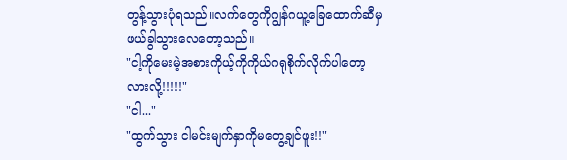တွန့်သွားပုံရသည်။လက်တွေကိုဂျွန်ဂယူ့ခြေထောက်ဆီမှဖယ်ခွါသွားလေတော့သည်။
"ငါ့ကိုမေးမဲ့အစားကိုယ့်ကိုကိုယ်ဂရုစိုက်လိုက်ပါတော့လားလို့!!!!!"
"ငါ..."
"ထွက်သွား ငါမင်းမျက်နှာကိုမတွေ့ချင်ဖူး!!"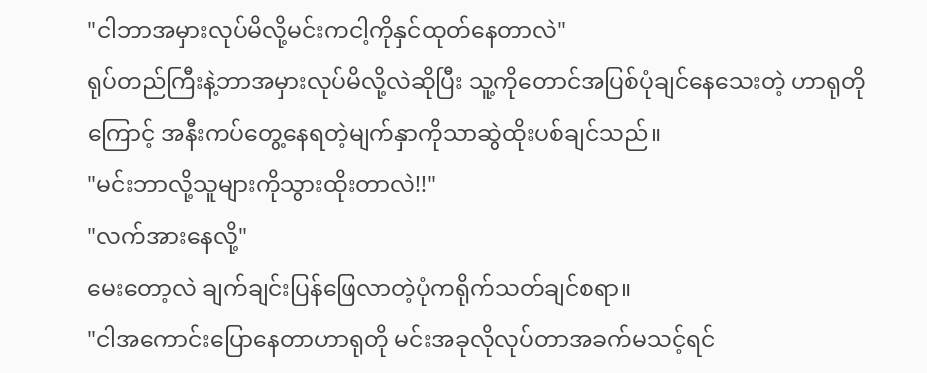"ငါဘာအမှားလုပ်မိလို့မင်းကငါ့ကိုနှင်ထုတ်နေတာလဲ"
ရုပ်တည်ကြီးနဲ့ဘာအမှားလုပ်မိလို့လဲဆိုပြီး သူ့ကိုတောင်အပြစ်ပုံချင်နေသေးတဲ့ ဟာရုတိုကြောင့် အနီးကပ်တွေ့နေရတဲ့မျက်နှာကိုသာဆွဲထိုးပစ်ချင်သည်။
"မင်းဘာလို့သူများကိုသွားထိုးတာလဲ!!"
"လက်အားနေလို့"
မေးတော့လဲ ချက်ချင်းပြန်ဖြေလာတဲ့ပုံကရိုက်သတ်ချင်စရာ။
"ငါအကောင်းပြောနေတာဟာရုတို မင်းအခုလိုလုပ်တာအခက်မသင့်ရင်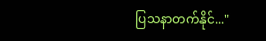ပြသနာတက်နိုင်..."